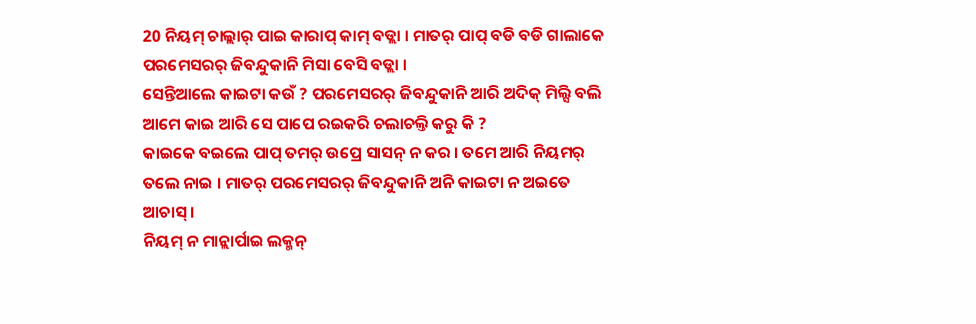20 ନିୟମ୍ ଚାଲ୍ଲାର୍ ପାଇ କାରାପ୍ କାମ୍ ବଡ୍ଲା । ମାତର୍ ପାପ୍ ବଡି ବଡି ଗାଲାକେ ପରମେସରର୍ ଜିବନ୍ଦୁକାନି ମିସା ବେସି ବଡ୍ଲା ।
ସେନ୍ତିଆଲେ କାଇଟା କଉଁ ? ପରମେସରର୍ ଜିବନ୍ଦୁକାନି ଆରି ଅଦିକ୍ ମିଲ୍ସି ବଲି ଆମେ କାଇ ଆରି ସେ ପାପେ ରଇକରି ଚଲାଚଲ୍ତି କରୁ କି ?
କାଇକେ ବଇଲେ ପାପ୍ ତମର୍ ଉପ୍ରେ ସାସନ୍ ନ କର । ତମେ ଆରି ନିୟମର୍ ତଲେ ନାଇ । ମାତର୍ ପରମେସରର୍ ଜିବନ୍ଦୁକାନି ଅନି କାଇଟା ନ ଅଇତେ ଆଚାସ୍ ।
ନିୟମ୍ ନ ମାନ୍ଲାର୍ପାଇ ଲକ୍ମନ୍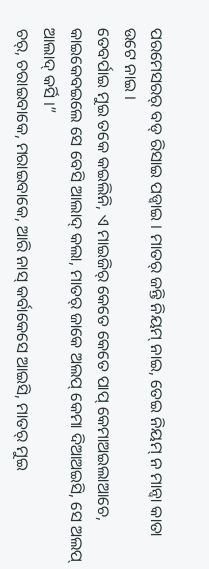ପରମେସରର୍ ବଡ୍ ରିସାଇ ପଡ୍ବାଇ । ମାତର୍ ଜନ୍ତି ନିୟମ୍ ନାଇ, ତେଇ ନିୟମ୍ ନ ମାନ୍ବା କାତା ଉଟେ ନାଇ ।
ତେବର୍ପାଇ ମୁଇ ତକେ କଇଲିନି, ଏ ମାଇଜିର୍ କେତେ କେତେ ପାପ୍ କେମାଅଇଲାଆଚେ, କାଇକେବଇଲେ ସେ ବେସି ଆଲାଦ୍ କଲା, ମାତର୍ ଜାକେ ଅଲପ୍ କେମା ଦିଆଅଇସି, ସେ ଅଲପ୍ ଆଲାଦ୍ କର୍ସି ।”
ଚର୍, ଚରାଇବାକେ, ମରାଇବାକେ, ଆରି ନାସ୍ କର୍ବାକେସେ ଆଇସି, ମାତର୍ ମୁଇ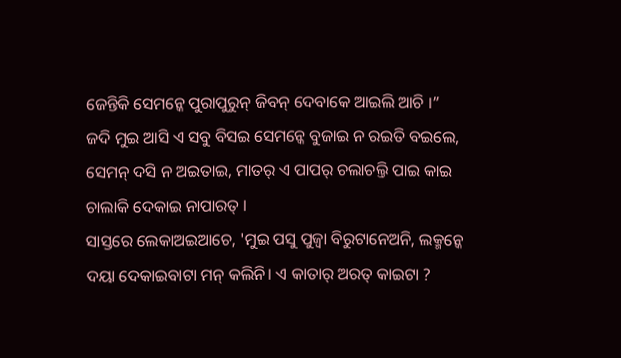ଜେନ୍ତିକି ସେମନ୍କେ ପୁରାପୁରୁନ୍ ଜିବନ୍ ଦେବାକେ ଆଇଲି ଆଚି ।”
ଜଦି ମୁଇ ଆସି ଏ ସବୁ ବିସଇ ସେମନ୍କେ ବୁଜାଇ ନ ରଇତି ବଇଲେ, ସେମନ୍ ଦସି ନ ଅଇତାଇ, ମାତର୍ ଏ ପାପର୍ ଚଲାଚଲ୍ତି ପାଇ କାଇ ଚାଲାକି ଦେକାଇ ନାପାରତ୍ ।
ସାସ୍ତରେ ଲେକାଅଇଆଚେ, 'ମୁଇ ପସୁ ପୁଜ୍ବା ବିରୁଟାନେଅନି, ଲକ୍ମନ୍କେ ଦୟା ଦେକାଇବାଟା ମନ୍ କଲିନି। ଏ କାତାର୍ ଅରତ୍ କାଇଟା ?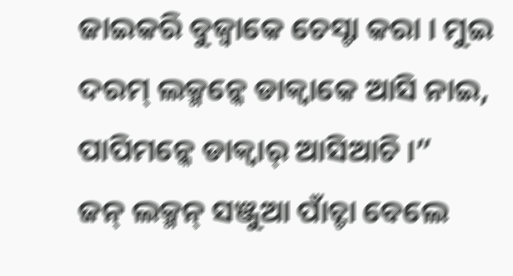ଜାଇକରି ବୁଜ୍ବାକେ ଚେସ୍ଟା କରା । ମୁଇ ଦରମ୍ ଲକ୍ମନ୍କେ ଡାକ୍ବାକେ ଆସି ନାଇ, ପାପିମନ୍କେ ଡାକ୍ବାର୍ ଆସିଆଚି ।”
ଜନ୍ ଲକ୍ମନ୍ ସଞ୍ଜୁଆ ପାଁଚ୍ଟା ବେଲେ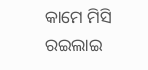କାମେ ମିସି ରଇଲାଇ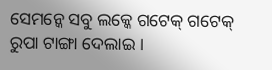ସେମନ୍କେ ସବୁ ଲକ୍କେ ଗଟେକ୍ ଗଟେକ୍ ରୁପା ଟାଙ୍ଗା ଦେଲାଇ ।